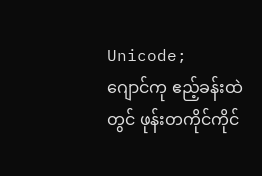Unicode;
ဂျောင်ကု ဧည့်ခန်းထဲတွင် ဖုန်းတကိုင်ကိုင်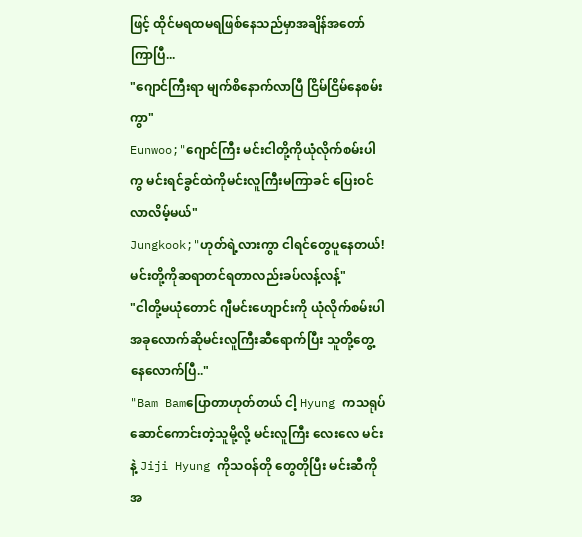ဖြင့် ထိုင်မရထမရဖြစ်နေသည်မှာအချိန်အတော်ကြာပြီ...
"ဂျောင်ကြီးရာ မျက်စိနောက်လာပြီ ငြိမ်ငြိမ်နေစမ်းကွာ"
Eunwoo;"ဂျောင်ကြီး မင်းငါတို့ကိုယုံလိုက်စမ်းပါကွ မင်းရင်ခွင်ထဲကိုမင်းလူကြီးမကြာခင် ပြေးဝင်လာလိမ့်မယ်"
Jungkook;"ဟုတ်ရဲ့လားကွာ ငါရင်တွေပူနေတယ်! မင်းတို့ကိုဆရာတင်ရတာလည်းခပ်လန့်လန့်"
"ငါတို့မယုံတောင် ဂျီမင်းဟျောင်းကို ယုံလိုက်စမ်းပါ အခုလောက်ဆိုမင်းလူကြီးဆီရောက်ပြီး သူတို့တွေ့နေလောက်ပြီ.."
"Bam Bamပြောတာဟုတ်တယ် ငါ့ Hyung ကသရုပ်ဆောင်ကောင်းတဲ့သူမို့လို့ မင်းလူကြီး လေးလေ မင်းနဲ့ Jiji Hyung ကိုသဝန်တို တွေတိုပြီး မင်းဆီကိုအ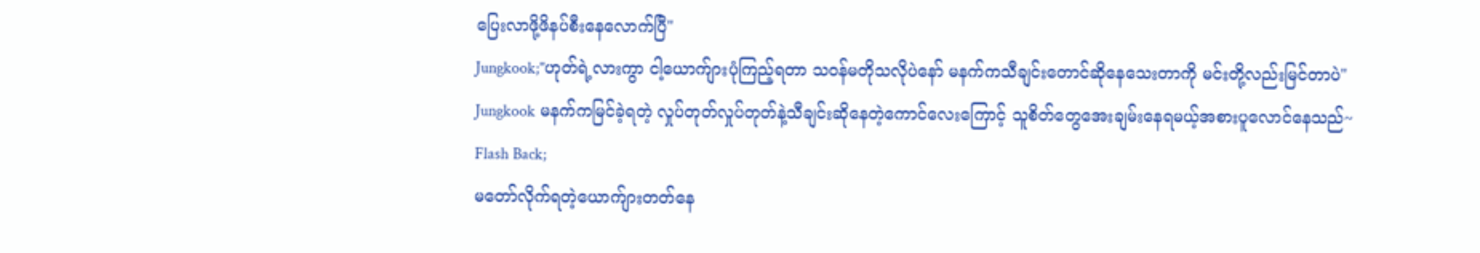ပြေးလာဖို့ဖိနပ်စီးနေလောက်ပြီ"
Jungkook;"ဟုတ်ရဲ့လားကွာ ငါ့ယောက်ျားပုံကြည့်ရတာ သဝန်မတိုသလိုပဲနော် မနက်ကသီချင်းတောင်ဆိုနေသေးတာကို မင်းတို့လည်းမြင်တာပဲ"
Jungkook မနက်ကမြင်ခဲ့ရတဲ့ လှုပ်တုတ်လှုပ်တုတ်နဲ့သီချင်းဆိုနေတဲ့ကောင်လေးကြောင့် သူစိတ်တွေအေးချမ်းနေရမယ့်အစားပူလောင်နေသည်~
Flash Back;
မတော်လိုက်ရတဲ့ယောက်ျားတတ်နေ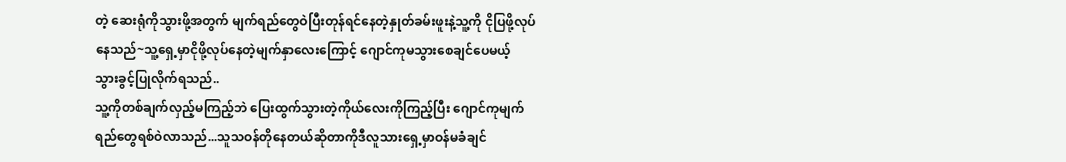တဲ့ ဆေးရုံကိုသွားဖို့အတွက် မျက်ရည်တွေဝဲပြီးတုန်ရင်နေတဲ့နှုတ်ခမ်းဖူးနဲ့သူ့ကို ငိုပြဖို့လုပ်နေသည်~သူ့ရှေ့မှာငိုဖို့လုပ်နေတဲ့မျက်နှာလေးကြောင့် ဂျောင်ကုမသွားစေချင်ပေမယ့် သွားခွင့်ပြုလိုက်ရသည်..
သူ့ကိုတစ်ချက်လှည့်မကြည့်ဘဲ ပြေးထွက်သွားတဲ့ကိုယ်လေးကိုကြည့်ပြီး ဂျောင်ကုမျက်ရည်တွေရစ်ဝဲလာသည်...သူသဝန်တိုနေတယ်ဆိုတာကိုဒီလူသားရှေ့မှာဝန်မခံချင်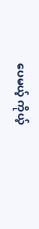ပေမယ့် ကိုယ့်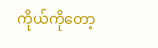ကိုယ်ကိုတော့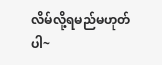လိမ်လို့ရမည်မဟုတ်ပါ~